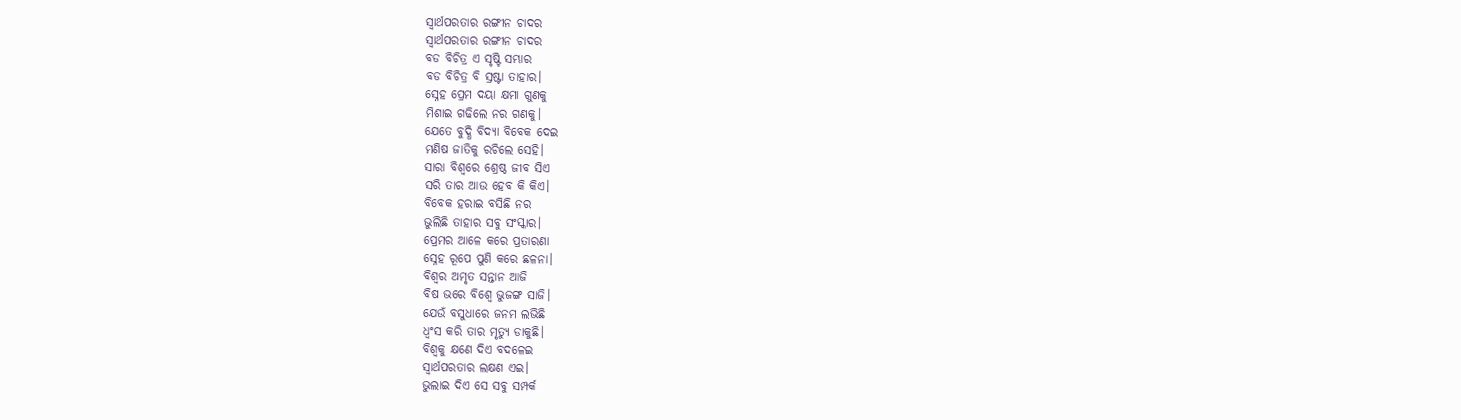ସ୍ୱାର୍ଥପରତାର ରଙ୍ଗୀନ ଚାଦର
ସ୍ୱାର୍ଥପରତାର ରଙ୍ଗୀନ ଚାଦର
ବଡ ବିଚିତ୍ର ଏ ସୃଷ୍ଟି ସମ୍ଭାର
ବଡ ବିଚିତ୍ର ବି ସ୍ରଷ୍ଟା ତାହାର।
ସ୍ନେହ ପ୍ରେମ ଦୟା କ୍ଷମା ଗୁଣକୁ
ମିଶାଇ ଗଢିଲେ ନର ଗଣକୁ।
ଯେତେ ବୁଦ୍ଧି ବିଦ୍ୟା ବିବେକ ଦେଇ
ମଣିଷ ଜାତିକୁ ରଚିଲେ ସେହି।
ସାରା ବିଶ୍ୱରେ ଶ୍ରେଷ୍ଠ ଜୀବ ସିଏ
ସରି ତାର ଆଉ ହେବ କି କିଏ।
ବିବେକ ହରାଇ ବସିଛି ନର
ଭୁଲିଛି ତାହାର ସବୁ ସଂସ୍କାର।
ପ୍ରେମର ଆଳେ କରେ ପ୍ରତାରଣା
ସ୍ନେହ ରୂପେ ପୁଣି କରେ ଛଳନା।
ବିଶ୍ଵର ଅମୃତ ସନ୍ତାନ ଆଜି
ବିଷ ଭରେ ବିଶ୍ଵେ ଭୁଜଙ୍ଗ ସାଜି।
ଯେଉଁ ବସୁଧାରେ ଜନମ ଲଭିଛି
ଧ୍ଵଂସ କରି ତାର ମୃତ୍ୟୁ ଡାକୁଛି।
ବିଶ୍ୱକୁ କ୍ଷଣେ ଦିଏ ବଦଳେଇ
ସ୍ୱାର୍ଥପରତାର ଲକ୍ଷଣ ଏଇ।
ଭୁଲାଇ ଦିଏ ସେ ସବୁ ସମ୍ପର୍କ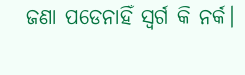ଜଣା ପଡେନାହିଁ ସ୍ଵର୍ଗ କି ନର୍କ।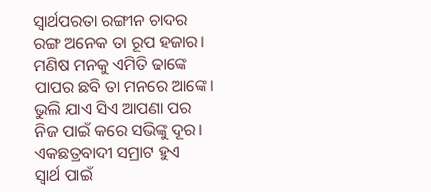ସ୍ୱାର୍ଥପରତା ରଙ୍ଗୀନ ଚାଦର
ରଙ୍ଗ ଅନେକ ତା ରୂପ ହଜାର।
ମଣିଷ ମନକୁ ଏମିତି ଢାଙ୍କେ
ପାପର ଛବି ତା ମନରେ ଆଙ୍କେ।
ଭୁଲି ଯାଏ ସିଏ ଆପଣା ପର
ନିଜ ପାଇଁ କରେ ସଭିଙ୍କୁ ଦୂର।
ଏକଛତ୍ରବାଦୀ ସମ୍ରାଟ ହୁଏ
ସ୍ୱାର୍ଥ ପାଇଁ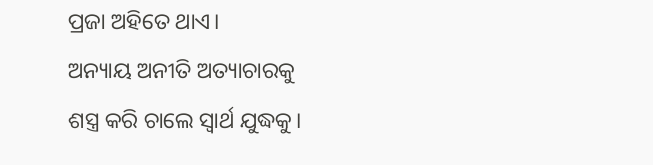ପ୍ରଜା ଅହିତେ ଥାଏ।
ଅନ୍ୟାୟ ଅନୀତି ଅତ୍ୟାଚାରକୁ
ଶସ୍ତ୍ର କରି ଚାଲେ ସ୍ଵାର୍ଥ ଯୁଦ୍ଧକୁ।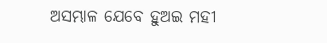ଅସମ୍ଭାଳ ଯେବେ ହୁଅଇ ମହୀ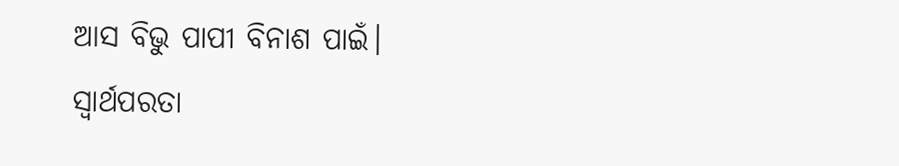ଆସ ବିଭୁ ପାପୀ ବିନାଶ ପାଇଁ।
ସ୍ଵାର୍ଥପରତା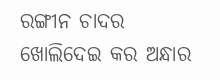ରଙ୍ଗୀନ ଚାଦର
ଖୋଲିଦେଇ କର ଅନ୍ଧାର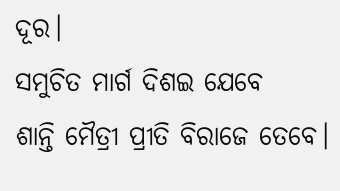ଦୂର।
ସମୁଚିତ ମାର୍ଗ ଦିଶଇ ଯେବେ
ଶାନ୍ତି ମୈତ୍ରୀ ପ୍ରୀତି ବିରାଜେ ତେବେ।